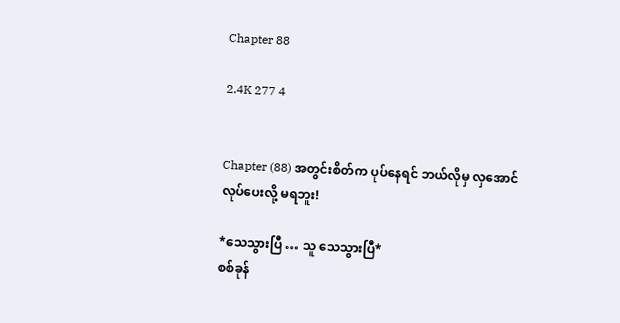Chapter 88

2.4K 277 4


Chapter (88) အတွင်းစိတ်က ပုပ်နေရင် ဘယ်လိုမှ လှအောင်လုပ်ပေးလို့ မရဘူး!

*သေသွားပြီ … သူ သေသွားပြီ*
စစ်ခုန်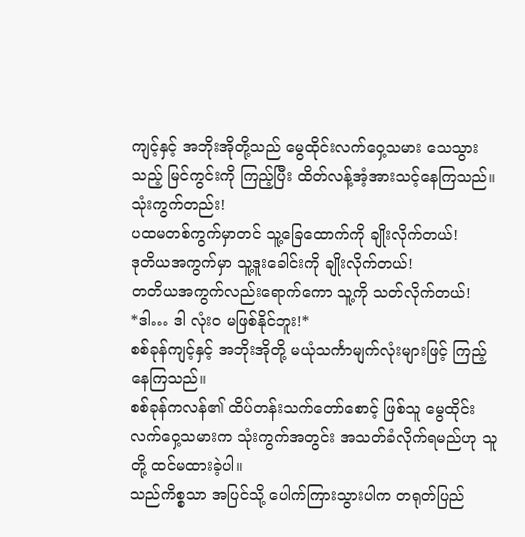ကျင့်နှင့် အဘိုးအိုတို့သည် မွေထိုင်းလက်ဝှေ့သမား သေသွားသည့် မြင်ကွင်းကို ကြည့်ပြီး ထိတ်လန့်အံ့အားသင့်နေကြသည်။
သုံးကွက်တည်း!
ပထမတစ်ကွက်မှာတင် သူ့ခြေထောက်ကို ချိုးလိုက်တယ်!
ဒုတိယအကွက်မှာ သူ့ဒူးခေါင်းကို ချိုးလိုက်တယ်!
တတိယအကွက်လည်းရောက်ကော သူ့ကို သတ်လိုက်တယ်!
*ဒါ… ဒါ လုံးဝ မဖြစ်နိုင်ဘူး!*
စစ်ခုန်ကျင့်နှင့် အဘိုးအိုတို့ မယုံသင်္ကာမျက်လုံးများဖြင့် ကြည့်နေကြသည်။
စစ်ခုန်ကလန်၏ ထိပ်တန်းသက်တော်စောင့် ဖြစ်သူ မွေထိုင်း လက်ဝှေ့သမားက သုံးကွက်အတွင်း အသတ်ခံလိုက်ရမည်ဟု သူတို့ ထင်မထားခဲ့ပါ။
သည်ကိစ္စသာ အပြင်သို့ ပေါက်ကြားသွားပါက တရုတ်ပြည်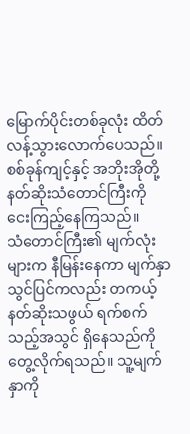မြောက်ပိုင်းတစ်ခုလုံး ထိတ်လန့်သွားလောက်ပေသည်။
စစ်ခုန်ကျင့်နှင့် အဘိုးအိုတို့ နတ်ဆိုးသံတောင်ကြီးကို ငေးကြည့်နေကြသည်။
သံတောင်ကြီး၏ မျက်လုံးများက နီမြန်းနေကာ မျက်နှာသွင်ပြင်ကလည်း တကယ့်နတ်ဆိုးသဖွယ် ရက်စက်သည့်အသွင် ရှိနေသည်ကို တွေ့လိုက်ရသည်။ သူ့မျက်နှာကို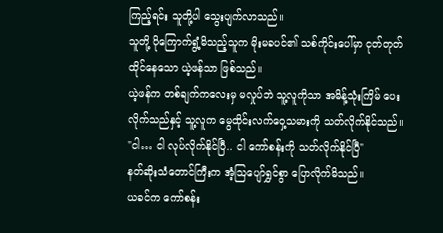ကြည့်ရင်း သူတို့ပါ သွေးပျက်လာသည်။
သူတို့ ပိုကြောက်ရွံ့မိသည့်သူက မိုးမခပင်၏ သစ်ကိုင်းပေါ်မှာ ငုတ်တုတ်ထိုင်နေသော ယဲ့ဖန်သာ ဖြစ်သည်။
ယဲ့ဖန်က တစ်ချက်ကလေးမှ မလှုပ်ဘဲ သူ့လူကိုသာ အမိန့်သုံးကြိမ် ပေးလိုက်သည်နှင့် သူ့လူက မွေထိုင်းလက်ဝှေ့သမားကို သတ်လိုက်နိုင်သည်။
"ငါ… ငါ လုပ်လိုက်နိုင်ပြီ.. ငါ ကော်စန်းကို သတ်လိုက်နိုင်ပြီ"
နတ်ဆိုးသံတောင်ကြီးက အံ့ဩပျော်ရွှင်စွာ ပြောလိုက်မိသည်။
ယခင်က ကော်စန်း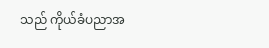သည် ကိုယ်ခံပညာအ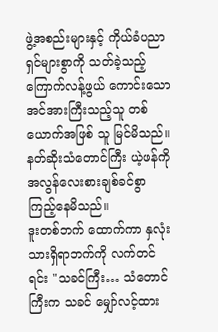ဖွဲ့အစည်းများနှင့် ကိုယ်ခံပညာရှင်များစွာကို သတ်ခဲ့သည့် ကြောက်လန့်ဖွယ် ကောင်းသော အင်အားကြီးသည့်သူ တစ်ယောက်အဖြစ် သူ မြင်မိသည်။
နတ်ဆိုးသံတောင်ကြီး ယဲ့ဖန်ကို အလွန်လေးစားချစ်ခင်စွာ ကြည့်နေမိသည်။
ဒူးတစ်ဘက် ထောက်ကာ နှလုံးသားရှိရာဘက်ကို လက်တင်ရင်း "သခင်ကြီး… သံတောင်ကြီးက သခင် မျှော်လင့်ထား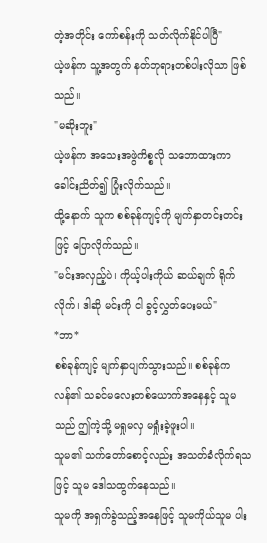တဲ့အတိုင်း ကော်စန်းကို သတ်လိုက်နိုင်ပါပြီ"
ယဲ့ဖန်က သူ့အတွက် နတ်ဘုရားတစ်ပါးလိုသာ ဖြစ်သည်။
"မဆိုးဘူး"
ယဲ့ဖန်က အသေးအဖွဲကိစ္စလို သဘောထားကာ ခေါင်းညိတ်၍ ပြုံးလိုက်သည်။
ထို့နောက် သူက စစ်ခုန်ကျင့်ကို မျက်နှာတင်းတင်းဖြင့် ပြောလိုက်သည်။
"မင်းအလှည့်ပဲ၊ ကိုယ့်ပါးကိုယ် ဆယ်ချက် ရိုက်လိုက်၊ ဒါဆို မင်းကို ငါ ခွင့်လွှတ်ပေးမယ်"
*ဘာ*
စစ်ခုန်ကျင့် မျက်နှာပျက်သွားသည်။ စစ်ခုန်ကလန်၏ သခင်မလေးတစ်ယောက်အနေနှင့် သူမသည် ဤကဲ့သို့ မရှုမလှ မရှုံးခဲ့ဖူးပါ။
သူမ၏ သက်တော်စောင့်လည်း အသတ်ခံလိုက်ရသဖြင့် သူမ ဒေါသထွက်နေသည်။
သူမကို အရှက်ခွဲသည့်အနေဖြင့် သူမကိုယ်သူမ ပါး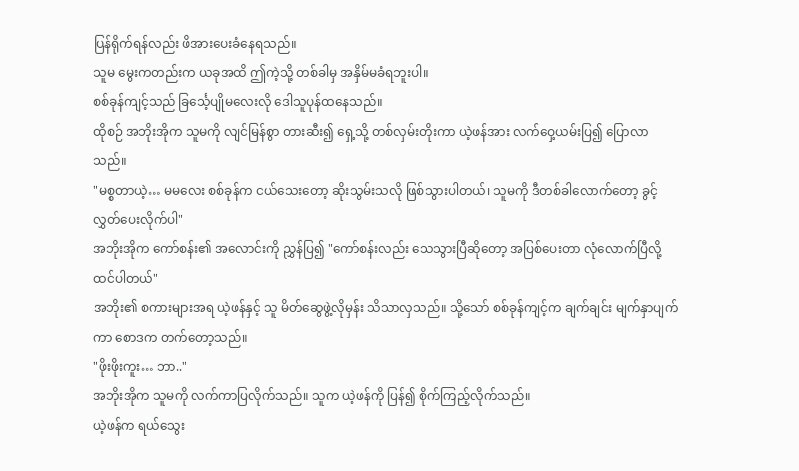ပြန်ရိုက်ရန်လည်း ဖိအားပေးခံနေရသည်။
သူမ မွေးကတည်းက ယခုအထိ ဤကဲ့သို့ တစ်ခါမှ အနှိမ်မခံရဘူးပါ။
စစ်ခုန်ကျင့်သည် ခြင်္သေ့ပျိုမလေးလို ဒေါသူပုန်ထနေသည်။
ထိုစဉ် အဘိုးအိုက သူမကို လျင်မြန်စွာ တားဆီး၍ ရှေ့သို့ တစ်လှမ်းတိုးကာ ယဲ့ဖန်အား လက်ဝှေ့ယမ်းပြ၍ ပြောလာသည်။
"မစ္စတာယဲ့… မမလေး စစ်ခုန်က ငယ်သေးတော့ ဆိုးသွမ်းသလို ဖြစ်သွားပါတယ်၊ သူမကို ဒီတစ်ခါလောက်တော့ ခွင့်လွှတ်ပေးလိုက်ပါ"
အဘိုးအိုက ကော်စန်း၏ အလောင်းကို ညွှန်ပြ၍ "ကော်စန်းလည်း သေသွားပြီဆိုတော့ အပြစ်ပေးတာ လုံလောက်ပြီလို့ ထင်ပါတယ်"
အဘိုး၏ စကားများအရ ယဲ့ဖန်နှင့် သူ မိတ်ဆွေဖွဲ့လိုမှန်း သိသာလှသည်။ သို့သော် စစ်ခုန်ကျင့်က ချက်ချင်း မျက်နှာပျက်ကာ စောဒက တက်တော့သည်။
"ဖိုးဖိုးကူး… ဘာ.."
အဘိုးအိုက သူမကို လက်ကာပြလိုက်သည်။ သူက ယဲ့ဖန်ကို ပြန်၍ စိုက်ကြည့်လိုက်သည်။
ယဲ့ဖန်က ရယ်သွေး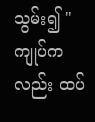သွမ်း၍ "ကျုပ်ကလည်း ထပ်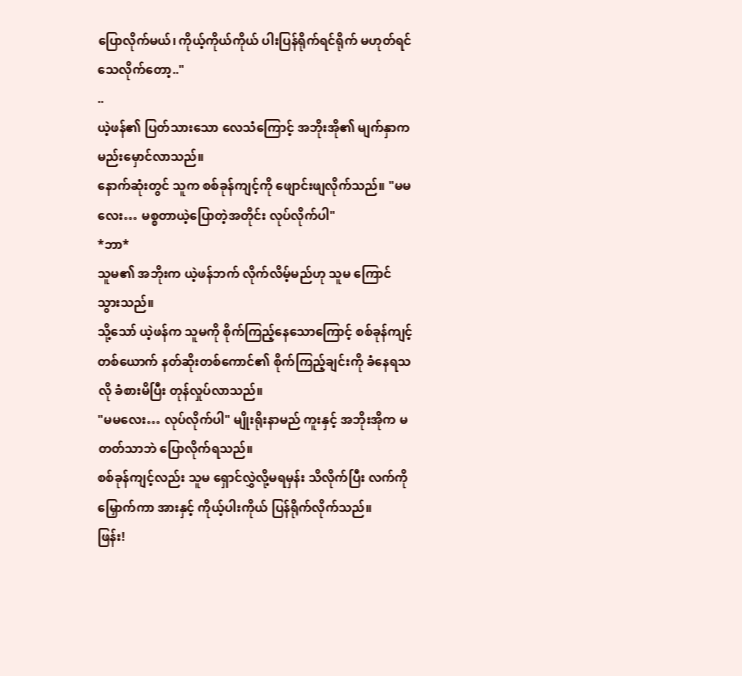ပြောလိုက်မယ်၊ ကိုယ့်ကိုယ်ကိုယ် ပါးပြန်ရိုက်ရင်ရိုက် မဟုတ်ရင် သေလိုက်တော့.."
..
ယဲ့ဖန်၏ ပြတ်သားသော လေသံကြောင့် အဘိုးအို၏ မျက်နှာက မည်းမှောင်လာသည်။
နောက်ဆုံးတွင် သူက စစ်ခုန်ကျင့်ကို ဖျောင်းဖျလိုက်သည်။ "မမလေး… မစ္စတာယဲ့ပြောတဲ့အတိုင်း လုပ်လိုက်ပါ"
*ဘာ*
သူမ၏ အဘိုးက ယဲ့ဖန်ဘက် လိုက်လိမ့်မည်ဟု သူမ ကြောင်သွားသည်။
သို့သော် ယဲ့ဖန်က သူမကို စိုက်ကြည့်နေသောကြောင့် စစ်ခုန်ကျင့်တစ်ယောက် နတ်ဆိုးတစ်ကောင်၏ စိုက်ကြည့်ချင်းကို ခံနေရသလို ခံစားမိပြီး တုန်လှုပ်လာသည်။
"မမလေး… လုပ်လိုက်ပါ" မျိုးရိုးနာမည် ကူးနှင့် အဘိုးအိုက မတတ်သာဘဲ ပြောလိုက်ရသည်။
စစ်ခုန်ကျင့်လည်း သူမ ရှောင်လွှဲလို့မရမှန်း သိလိုက်ပြီး လက်ကို မြှောက်ကာ အားနှင့် ကိုယ့်ပါးကိုယ် ပြန်ရိုက်လိုက်သည်။
ဖြန်း!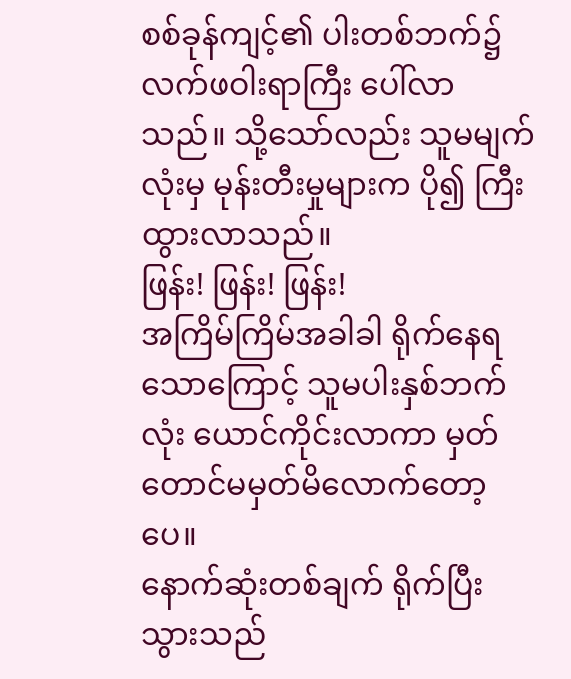စစ်ခုန်ကျင့်၏ ပါးတစ်ဘက်၌ လက်ဖဝါးရာကြီး ပေါ်လာသည်။ သို့သော်လည်း သူမမျက်လုံးမှ မုန်းတီးမှုများက ပို၍ ကြီးထွားလာသည်။
ဖြန်း! ဖြန်း! ဖြန်း!
အကြိမ်ကြိမ်အခါခါ ရိုက်နေရသောကြောင့် သူမပါးနှစ်ဘက်လုံး ယောင်ကိုင်းလာကာ မှတ်တောင်မမှတ်မိလောက်တော့ပေ။
နောက်ဆုံးတစ်ချက် ရိုက်ပြီးသွားသည်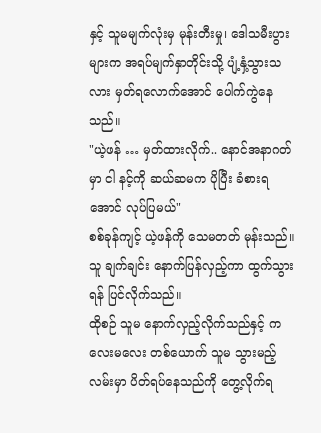နှင့် သူမမျက်လုံးမှ မုန်းတီးမှု၊ ဒေါသမီးပွားများက အရပ်မျက်နှာတိုင်းသို့ ပျံ့နှံ့သွားသလား မှတ်ရလောက်အောင် ပေါက်ကွဲနေသည်။
"ယဲ့ဖန် … မှတ်ထားလိုက်.. နောင်အနာဂတ်မှာ ငါ နင့်ကို ဆယ်ဆမက ပိုပြီး ခံစားရအောင် လုပ်ပြမယ်"
စစ်ခုန်ကျင့် ယဲ့ဖန်ကို သေမတတ် မုန်းသည်။ သူ ချက်ချင်း နောက်ပြန်လှည့်ကာ ထွက်သွားရန် ပြင်လိုက်သည်။
ထိုစဉ် သူမ နောက်လှည့်လိုက်သည်နှင့် ကလေးမလေး တစ်ယောက် သူမ သွားမည့်လမ်းမှာ ပိတ်ရပ်နေသည်ကို တွေ့လိုက်ရ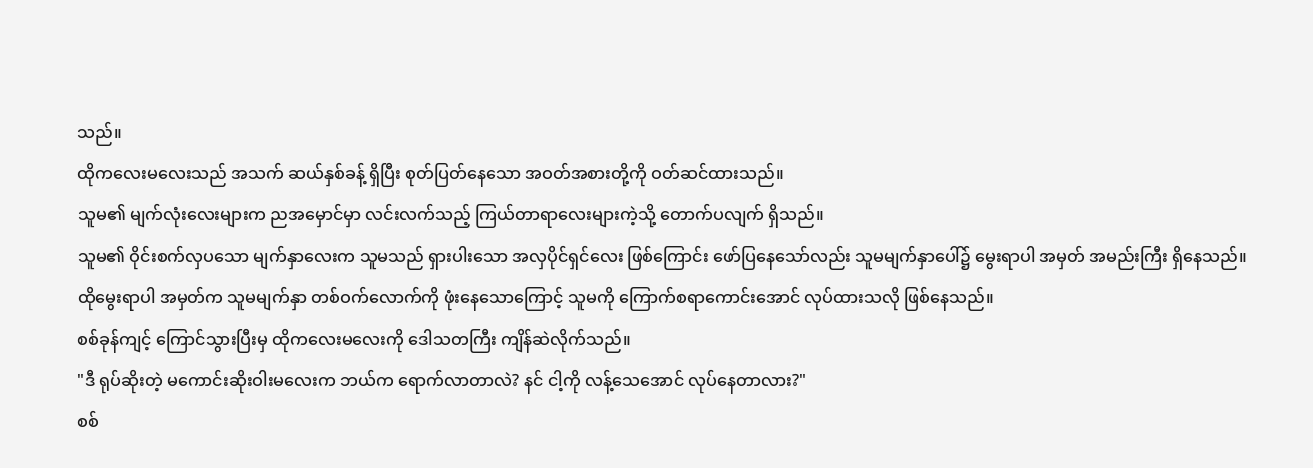သည်။
ထိုကလေးမလေးသည် အသက် ဆယ်နှစ်ခန့် ရှိပြီး စုတ်ပြတ်နေသော အဝတ်အစားတို့ကို ဝတ်ဆင်ထားသည်။
သူမ၏ မျက်လုံးလေးများက ညအမှောင်မှာ လင်းလက်သည့် ကြယ်တာရာလေးများကဲ့သို့ တောက်ပလျက် ရှိသည်။
သူမ၏ ဝိုင်းစက်လှပသော မျက်နှာလေးက သူမသည် ရှားပါးသော အလှပိုင်ရှင်လေး ဖြစ်ကြောင်း ဖော်ပြနေသော်လည်း သူမမျက်နှာပေါ်၌ မွေးရာပါ အမှတ် အမည်းကြီး ရှိနေသည်။
ထိုမွေးရာပါ အမှတ်က သူမမျက်နှာ တစ်ဝက်လောက်ကို ဖုံးနေသောကြောင့် သူမကို ကြောက်စရာကောင်းအောင် လုပ်ထားသလို ဖြစ်နေသည်။
စစ်ခုန်ကျင့် ကြောင်သွားပြီးမှ ထိုကလေးမလေးကို ဒေါသတကြီး ကျိန်ဆဲလိုက်သည်။
"ဒီ ရုပ်ဆိုးတဲ့ မကောင်းဆိုးဝါးမလေးက ဘယ်က ရောက်လာတာလဲ? နင် ငါ့ကို လန့်သေအောင် လုပ်နေတာလား?"
စစ်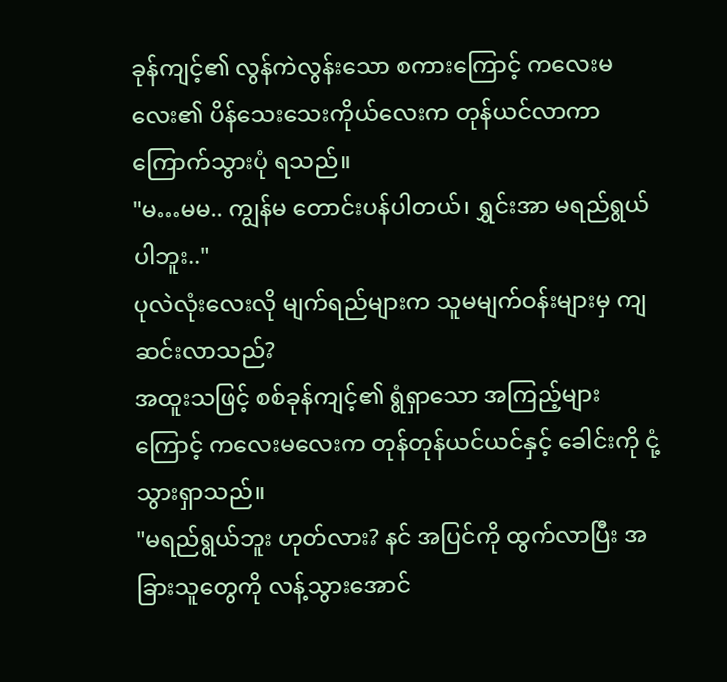ခုန်ကျင့်၏ လွန်ကဲလွန်းသော စကားကြောင့် ကလေးမလေး၏ ပိန်သေးသေးကိုယ်လေးက တုန်ယင်လာကာ ကြောက်သွားပုံ ရသည်။
"မ…မမ.. ကျွန်မ တောင်းပန်ပါတယ်၊ ရွှင်းအာ မရည်ရွယ်ပါဘူး.."
ပုလဲလုံးလေးလို မျက်ရည်များက သူမမျက်ဝန်းများမှ ကျဆင်းလာသည်?
အထူးသဖြင့် စစ်ခုန်ကျင့်၏ ရွံရှာသော အကြည့်များကြောင့် ကလေးမလေးက တုန်တုန်ယင်ယင်နှင့် ခေါင်းကို ငုံ့သွားရှာသည်။
"မရည်ရွယ်ဘူး ဟုတ်လား? နင် အပြင်ကို ထွက်လာပြီး အခြားသူတွေကို လန့်သွားအောင်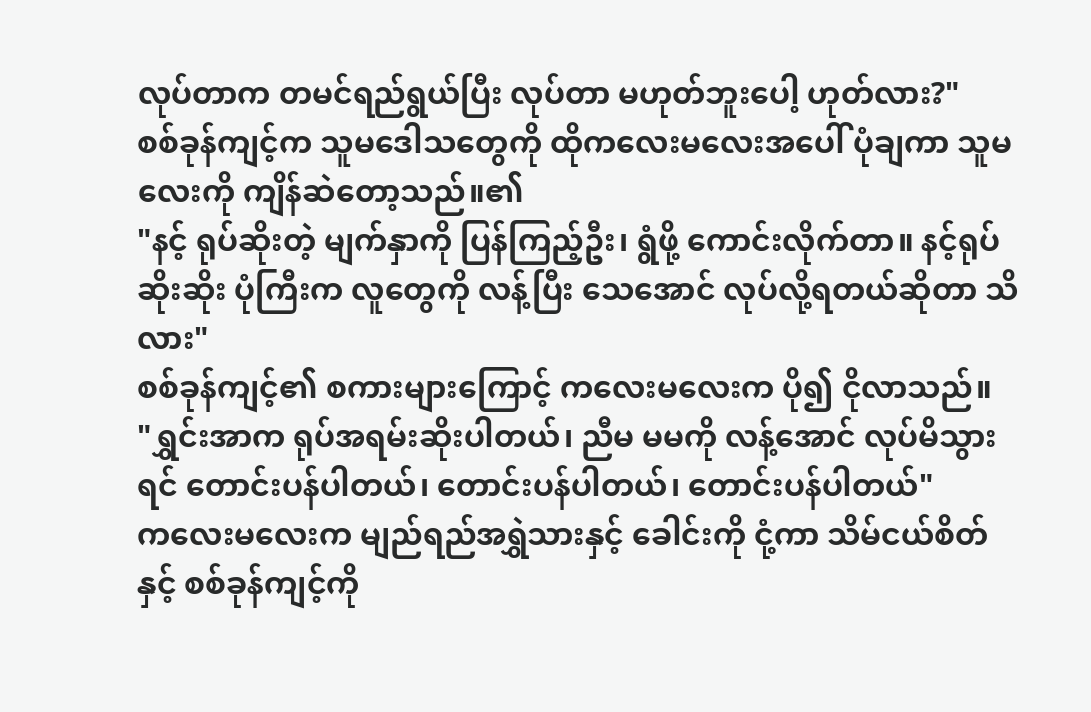လုပ်တာက တမင်ရည်ရွယ်ပြီး လုပ်တာ မဟုတ်ဘူးပေါ့ ဟုတ်လား?"
စစ်ခုန်ကျင့်က သူမဒေါသတွေကို ထိုကလေးမလေးအပေါ် ပုံချကာ သူမလေးကို ကျိန်ဆဲတော့သည်။၏
"နင့် ရုပ်ဆိုးတဲ့ မျက်နှာကို ပြန်ကြည့်ဦး၊ ရွံဖို့ ကောင်းလိုက်တာ။ နင့်ရုပ်ဆိုးဆိုး ပုံကြီးက လူတွေကို လန့်ပြီး သေအောင် လုပ်လို့ရတယ်ဆိုတာ သိလား"
စစ်ခုန်ကျင့်၏ စကားများကြောင့် ကလေးမလေးက ပို၍ ငိုလာသည်။
"ရွှင်းအာက ရုပ်အရမ်းဆိုးပါတယ်၊ ညီမ မမကို လန့်အောင် လုပ်မိသွားရင် တောင်းပန်ပါတယ်၊ တောင်းပန်ပါတယ်၊ တောင်းပန်ပါတယ်"
ကလေးမလေးက မျည်ရည်အရွှဲသားနှင့် ခေါင်းကို ငုံ့ကာ သိမ်ငယ်စိတ်နှင့် စစ်ခုန်ကျင့်ကို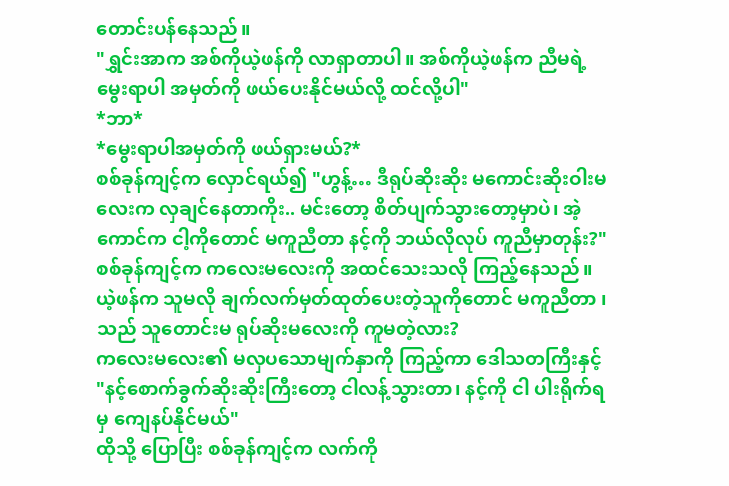တောင်းပန်နေသည်။
"ရွှင်းအာက အစ်ကိုယဲ့ဖန်ကို လာရှာတာပါ။ အစ်ကိုယဲ့ဖန်က ညီမရဲ့ မွေးရာပါ အမှတ်ကို ဖယ်ပေးနိုင်မယ်လို့ ထင်လို့ပါ"
*ဘာ*
*မွေးရာပါအမှတ်ကို ဖယ်ရှားမယ်?*
စစ်ခုန်ကျင့်က လှောင်ရယ်၍ "ဟွန့်… ဒီရုပ်ဆိုးဆိုး မကောင်းဆိုးဝါးမလေးက လှချင်နေတာကိုး.. မင်းတော့ စိတ်ပျက်သွားတော့မှာပဲ၊ အဲ့ကောင်က ငါ့ကိုတောင် မကူညီတာ နင့်ကို ဘယ်လိုလုပ် ကူညီမှာတုန်း?"
စစ်ခုန်ကျင့်က ကလေးမလေးကို အထင်သေးသလို ကြည့်နေသည်။ ယဲ့ဖန်က သူမလို ချက်လက်မှတ်ထုတ်ပေးတဲ့သူကိုတောင် မကူညီတာ ၊ သည် သူတောင်းမ ရုပ်ဆိုးမလေးကို ကူမတဲ့လား?
ကလေးမလေး၏ မလှပသောမျက်နှာကို ကြည့်ကာ ဒေါသတကြီးနှင့် "နင့်စောက်ခွက်ဆိုးဆိုးကြီးတော့ ငါလန့်သွားတာ၊ နင့်ကို ငါ ပါးရိုက်ရမှ ကျေနပ်နိုင်မယ်"
ထိုသို့ ပြောပြီး စစ်ခုန်ကျင့်က လက်ကို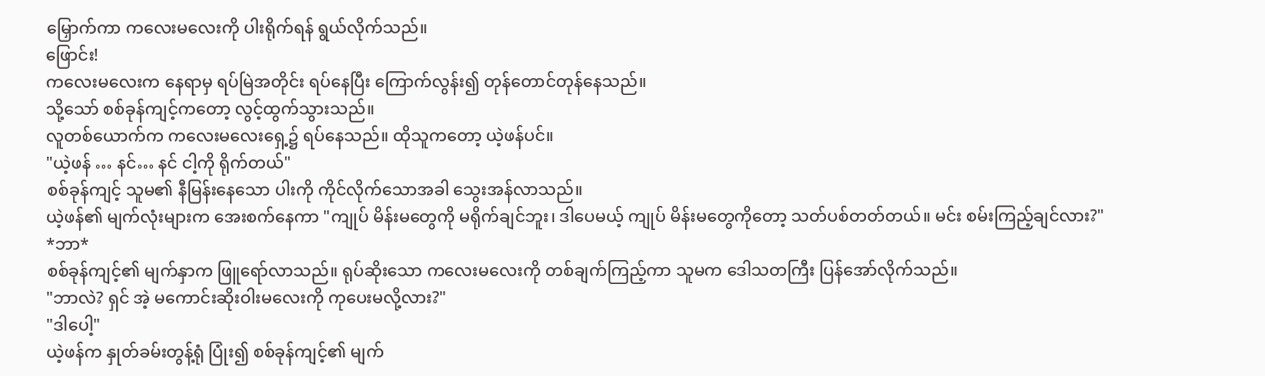မြှောက်ကာ ကလေးမလေးကို ပါးရိုက်ရန် ရွယ်လိုက်သည်။
ဖြောင်း!
ကလေးမလေးက နေရာမှ ရပ်မြဲအတိုင်း ရပ်နေပြီး ကြောက်လွန်း၍ တုန်တောင်တုန်နေသည်။
သို့သော် စစ်ခုန်ကျင့်ကတော့ လွင့်ထွက်သွားသည်။
လူတစ်ယောက်က ကလေးမလေးရှေ့၌ ရပ်နေသည်။ ထိုသူကတော့ ယဲ့ဖန်ပင်။
"ယဲ့ဖန် … နင်… နင် ငါ့ကို ရိုက်တယ်"
စစ်ခုန်ကျင့် သူမ၏ နီမြန်းနေသော ပါးကို ကိုင်လိုက်သောအခါ သွေးအန်လာသည်။
ယဲ့ဖန်၏ မျက်လုံးများက အေးစက်နေကာ "ကျုပ် မိန်းမတွေကို မရိုက်ချင်ဘူး၊ ဒါပေမယ့် ကျုပ် မိန်းမတွေကိုတော့ သတ်ပစ်တတ်တယ်။ မင်း စမ်းကြည့်ချင်လား?"
*ဘာ*
စစ်ခုန်ကျင့်၏ မျက်နှာက ဖြူရော်လာသည်။ ရုပ်ဆိုးသော ကလေးမလေးကို တစ်ချက်ကြည့်ကာ သူမက ဒေါသတကြီး ပြန်အော်လိုက်သည်။
"ဘာလဲ? ရှင် အဲ့ မကောင်းဆိုးဝါးမလေးကို ကုပေးမလို့လား?"
"ဒါပေါ့"
ယဲ့ဖန်က နှုတ်ခမ်းတွန့်ရုံ ပြုံး၍ စစ်ခုန်ကျင့်၏ မျက်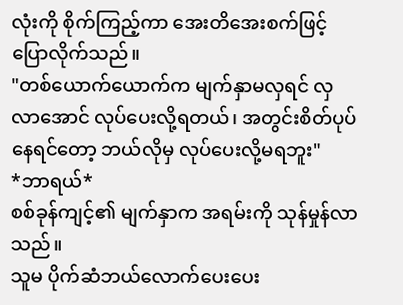လုံးကို စိုက်ကြည့်ကာ အေးတိအေးစက်ဖြင့် ပြောလိုက်သည်။
"တစ်ယောက်ယောက်က မျက်နှာမလှရင် လှလာအောင် လုပ်ပေးလို့ရတယ်၊ အတွင်းစိတ်ပုပ်နေရင်တော့ ဘယ်လိုမှ လုပ်ပေးလို့မရဘူး"
*ဘာရယ်*
စစ်ခုန်ကျင့်၏ မျက်နှာက အရမ်းကို သုန်မှုန်လာသည်။
သူမ ပိုက်ဆံဘယ်လောက်ပေးပေး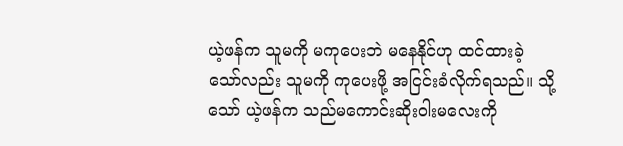ယဲ့ဖန်က သူမကို မကုပေးဘဲ မနေနိုင်ဟု ထင်ထားခဲ့သော်လည်း သူမကို ကုပေးဖို့ အငြင်းခံလိုက်ရသည်။ သို့သော် ယဲ့ဖန်က သည်မကောင်းဆိုးဝါးမလေးကို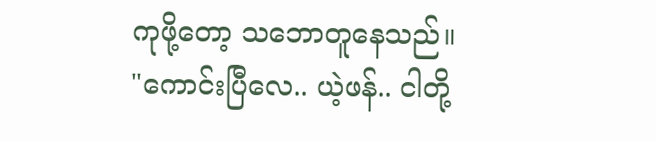ကုဖို့တော့ သဘောတူနေသည်။
"ကောင်းပြီလေ.. ယဲ့ဖန်.. ငါတို့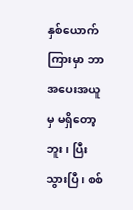နှစ်ယောက်ကြားမှာ ဘာအပေးအယူမှ မရှိတော့ဘူး၊ ပြီးသွားပြီ၊ စစ်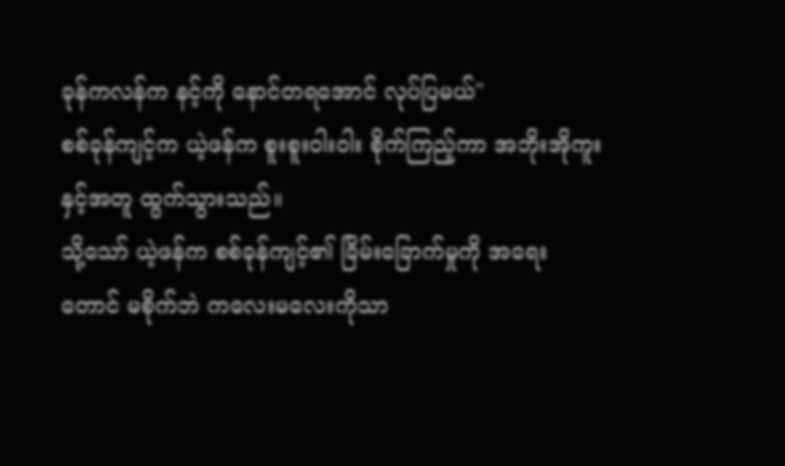ခုန်ကလန်က နင့်ကို နောင်တရအောင် လုပ်ပြမယ်"
စစ်ခုန်ကျင့်က ယဲ့ဖန်က စူးစူးဝါးဝါး စိုက်ကြည့်ကာ အဘိုးအိုကူးနှင့်အတူ ထွက်သွားသည်။
သို့သော် ယဲ့ဖန်က စစ်ခုန်ကျင့်၏ ခြိမ်းခြောက်မှုကို အရေးတောင် မစိုက်ဘဲ ကလေးမလေးကိုသာ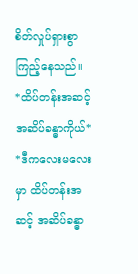စိတ်လှုပ်ရှားစွာ ကြည့်နေသည်။
*ထိပ်တန်းအဆင့် အဆိပ်ခန္ဓာကိုယ်*
*ဒီကလေးမလေးမှာ ထိပ်တန်းအဆင့် အဆိပ်ခန္ဓာ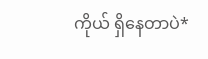ကိုယ် ရှိနေတာပဲ*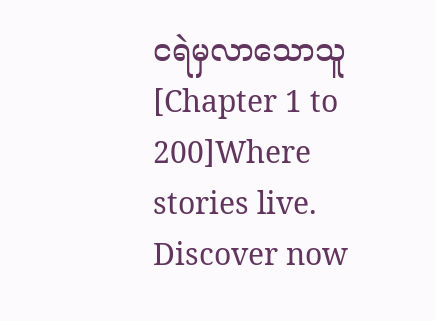ငရဲမှလာသောသူ [Chapter 1 to 200]Where stories live. Discover now